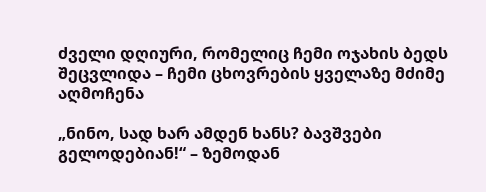ძველი დღიური, რომელიც ჩემი ოჯახის ბედს შეცვლიდა – ჩემი ცხოვრების ყველაზე მძიმე აღმოჩენა

„ნინო, სად ხარ ამდენ ხანს? ბავშვები გელოდებიან!“ – ზემოდან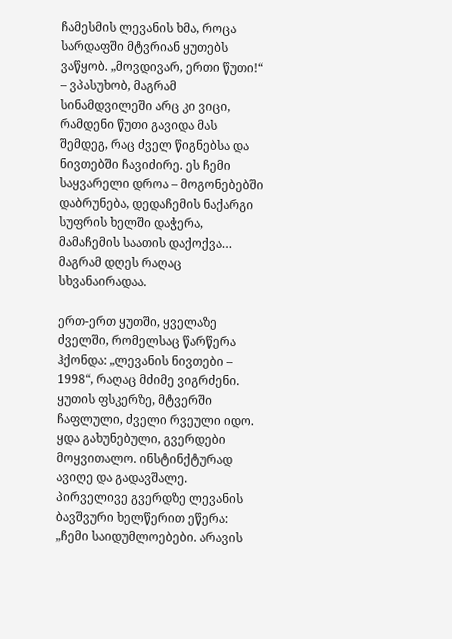ჩამესმის ლევანის ხმა, როცა სარდაფში მტვრიან ყუთებს ვაწყობ. „მოვდივარ, ერთი წუთი!“ – ვპასუხობ, მაგრამ სინამდვილეში არც კი ვიცი, რამდენი წუთი გავიდა მას შემდეგ, რაც ძველ წიგნებსა და ნივთებში ჩავიძირე. ეს ჩემი საყვარელი დროა – მოგონებებში დაბრუნება, დედაჩემის ნაქარგი სუფრის ხელში დაჭერა, მამაჩემის საათის დაქოქვა… მაგრამ დღეს რაღაც სხვანაირადაა.

ერთ-ერთ ყუთში, ყველაზე ძველში, რომელსაც წარწერა ჰქონდა: „ლევანის ნივთები – 1998“, რაღაც მძიმე ვიგრძენი. ყუთის ფსკერზე, მტვერში ჩაფლული, ძველი რვეული იდო. ყდა გახუნებული, გვერდები მოყვითალო. ინსტინქტურად ავიღე და გადავშალე. პირველივე გვერდზე ლევანის ბავშვური ხელწერით ეწერა: „ჩემი საიდუმლოებები. არავის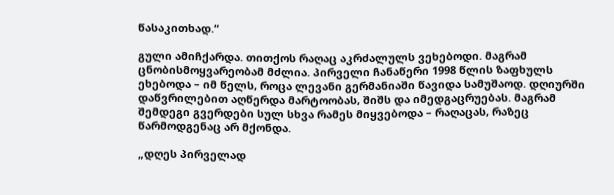წასაკითხად.“

გული ამიჩქარდა. თითქოს რაღაც აკრძალულს ვეხებოდი. მაგრამ ცნობისმოყვარეობამ მძლია. პირველი ჩანაწერი 1998 წლის ზაფხულს ეხებოდა – იმ წელს, როცა ლევანი გერმანიაში წავიდა სამუშაოდ. დღიურში დაწვრილებით აღწერდა მარტოობას, შიშს და იმედგაცრუებას. მაგრამ შემდეგი გვერდები სულ სხვა რამეს მიყვებოდა – რაღაცას, რაზეც წარმოდგენაც არ მქონდა.

„დღეს პირველად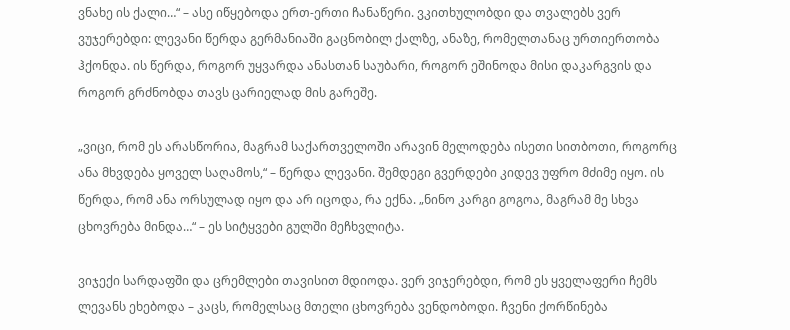ვნახე ის ქალი…“ – ასე იწყებოდა ერთ-ერთი ჩანაწერი. ვკითხულობდი და თვალებს ვერ ვუჯერებდი: ლევანი წერდა გერმანიაში გაცნობილ ქალზე, ანაზე, რომელთანაც ურთიერთობა ჰქონდა. ის წერდა, როგორ უყვარდა ანასთან საუბარი, როგორ ეშინოდა მისი დაკარგვის და როგორ გრძნობდა თავს ცარიელად მის გარეშე.

„ვიცი, რომ ეს არასწორია, მაგრამ საქართველოში არავინ მელოდება ისეთი სითბოთი, როგორც ანა მხვდება ყოველ საღამოს,“ – წერდა ლევანი. შემდეგი გვერდები კიდევ უფრო მძიმე იყო. ის წერდა, რომ ანა ორსულად იყო და არ იცოდა, რა ექნა. „ნინო კარგი გოგოა, მაგრამ მე სხვა ცხოვრება მინდა…“ – ეს სიტყვები გულში მეჩხვლიტა.

ვიჯექი სარდაფში და ცრემლები თავისით მდიოდა. ვერ ვიჯერებდი, რომ ეს ყველაფერი ჩემს ლევანს ეხებოდა – კაცს, რომელსაც მთელი ცხოვრება ვენდობოდი. ჩვენი ქორწინება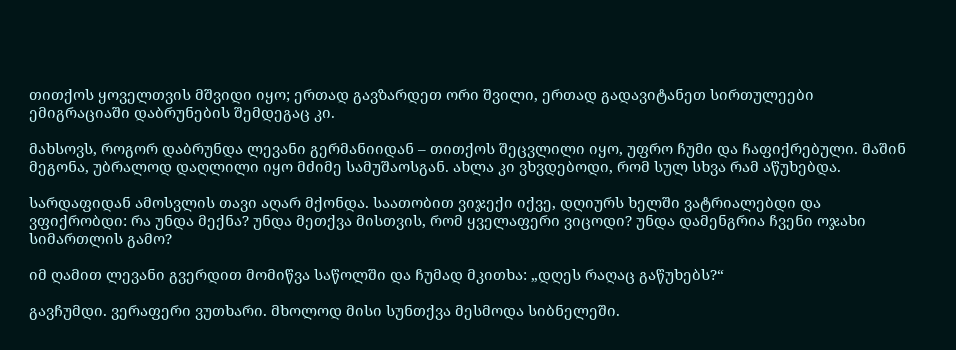თითქოს ყოველთვის მშვიდი იყო; ერთად გავზარდეთ ორი შვილი, ერთად გადავიტანეთ სირთულეები ემიგრაციაში დაბრუნების შემდეგაც კი.

მახსოვს, როგორ დაბრუნდა ლევანი გერმანიიდან – თითქოს შეცვლილი იყო, უფრო ჩუმი და ჩაფიქრებული. მაშინ მეგონა, უბრალოდ დაღლილი იყო მძიმე სამუშაოსგან. ახლა კი ვხვდებოდი, რომ სულ სხვა რამ აწუხებდა.

სარდაფიდან ამოსვლის თავი აღარ მქონდა. საათობით ვიჯექი იქვე, დღიურს ხელში ვატრიალებდი და ვფიქრობდი: რა უნდა მექნა? უნდა მეთქვა მისთვის, რომ ყველაფერი ვიცოდი? უნდა დამენგრია ჩვენი ოჯახი სიმართლის გამო?

იმ ღამით ლევანი გვერდით მომიწვა საწოლში და ჩუმად მკითხა: „დღეს რაღაც გაწუხებს?“

გავჩუმდი. ვერაფერი ვუთხარი. მხოლოდ მისი სუნთქვა მესმოდა სიბნელეში.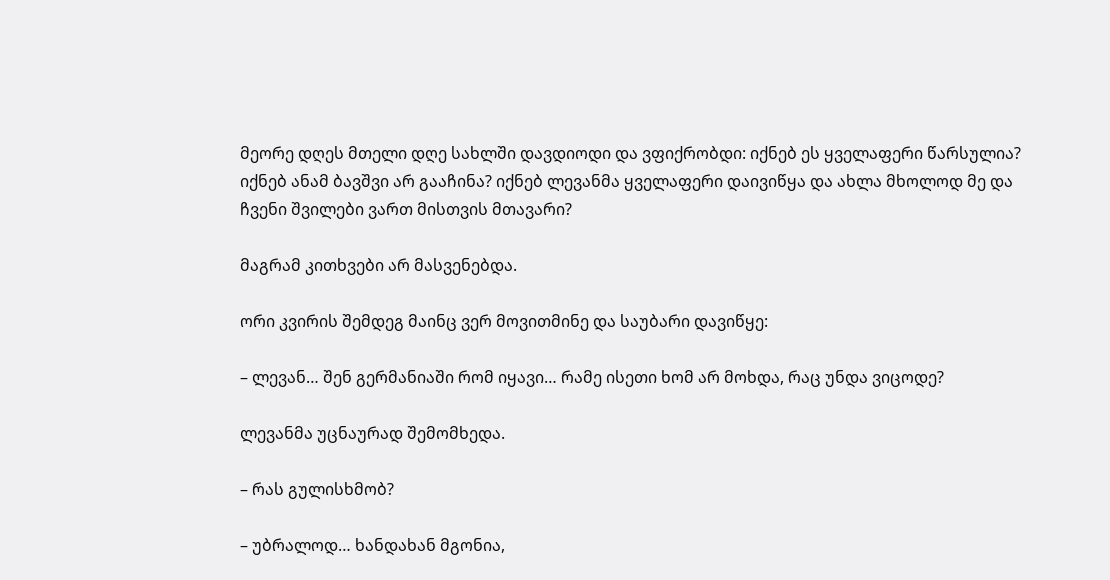მეორე დღეს მთელი დღე სახლში დავდიოდი და ვფიქრობდი: იქნებ ეს ყველაფერი წარსულია? იქნებ ანამ ბავშვი არ გააჩინა? იქნებ ლევანმა ყველაფერი დაივიწყა და ახლა მხოლოდ მე და ჩვენი შვილები ვართ მისთვის მთავარი?

მაგრამ კითხვები არ მასვენებდა.

ორი კვირის შემდეგ მაინც ვერ მოვითმინე და საუბარი დავიწყე:

– ლევან… შენ გერმანიაში რომ იყავი… რამე ისეთი ხომ არ მოხდა, რაც უნდა ვიცოდე?

ლევანმა უცნაურად შემომხედა.

– რას გულისხმობ?

– უბრალოდ… ხანდახან მგონია,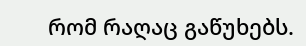რომ რაღაც გაწუხებს.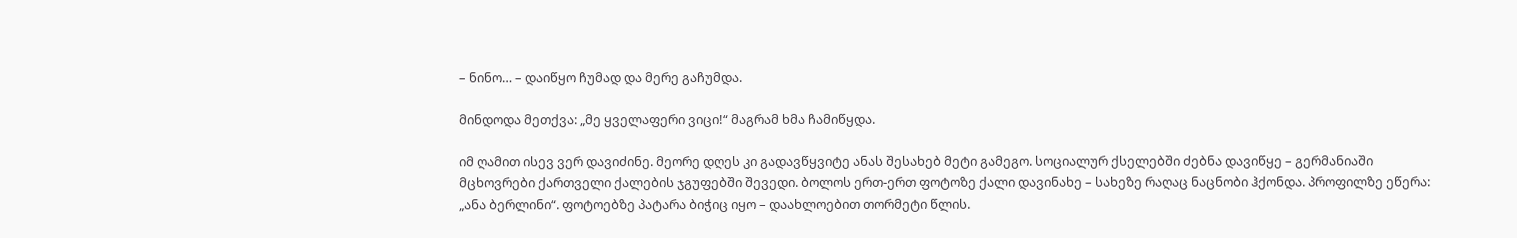– ნინო… – დაიწყო ჩუმად და მერე გაჩუმდა.

მინდოდა მეთქვა: „მე ყველაფერი ვიცი!“ მაგრამ ხმა ჩამიწყდა.

იმ ღამით ისევ ვერ დავიძინე. მეორე დღეს კი გადავწყვიტე ანას შესახებ მეტი გამეგო. სოციალურ ქსელებში ძებნა დავიწყე – გერმანიაში მცხოვრები ქართველი ქალების ჯგუფებში შევედი. ბოლოს ერთ-ერთ ფოტოზე ქალი დავინახე – სახეზე რაღაც ნაცნობი ჰქონდა. პროფილზე ეწერა: „ანა ბერლინი“. ფოტოებზე პატარა ბიჭიც იყო – დაახლოებით თორმეტი წლის.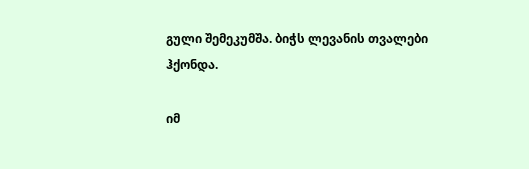გული შემეკუმშა. ბიჭს ლევანის თვალები ჰქონდა.

იმ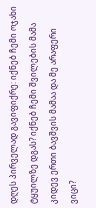დღეს პირველად გავიფიქრე: იქნებ ჩემი ოჯახი ტყუილზე დგას? იქნებ ჩემი შვილების მამა კიდევ ერთი ბავშვის მამაა და მე არაფერი ვიცი?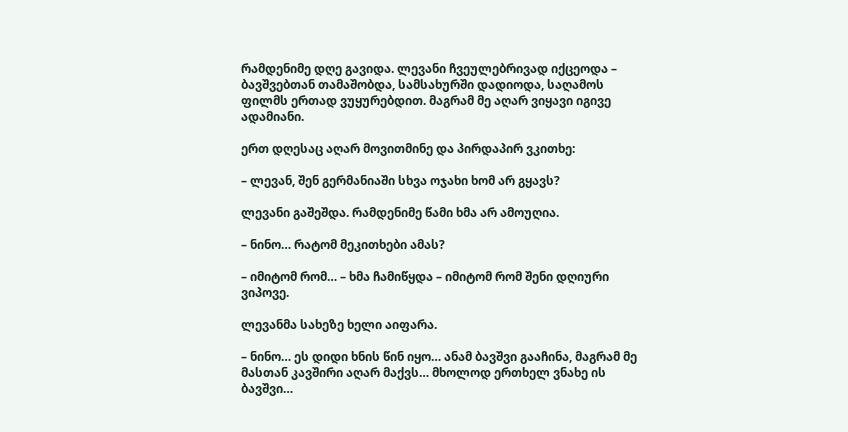რამდენიმე დღე გავიდა. ლევანი ჩვეულებრივად იქცეოდა – ბავშვებთან თამაშობდა, სამსახურში დადიოდა, საღამოს ფილმს ერთად ვუყურებდით. მაგრამ მე აღარ ვიყავი იგივე ადამიანი.

ერთ დღესაც აღარ მოვითმინე და პირდაპირ ვკითხე:

– ლევან, შენ გერმანიაში სხვა ოჯახი ხომ არ გყავს?

ლევანი გაშეშდა. რამდენიმე წამი ხმა არ ამოუღია.

– ნინო… რატომ მეკითხები ამას?

– იმიტომ რომ… – ხმა ჩამიწყდა – იმიტომ რომ შენი დღიური ვიპოვე.

ლევანმა სახეზე ხელი აიფარა.

– ნინო… ეს დიდი ხნის წინ იყო… ანამ ბავშვი გააჩინა, მაგრამ მე მასთან კავშირი აღარ მაქვს… მხოლოდ ერთხელ ვნახე ის ბავშვი…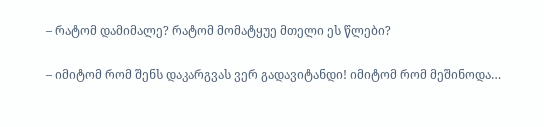– რატომ დამიმალე? რატომ მომატყუე მთელი ეს წლები?

– იმიტომ რომ შენს დაკარგვას ვერ გადავიტანდი! იმიტომ რომ მეშინოდა…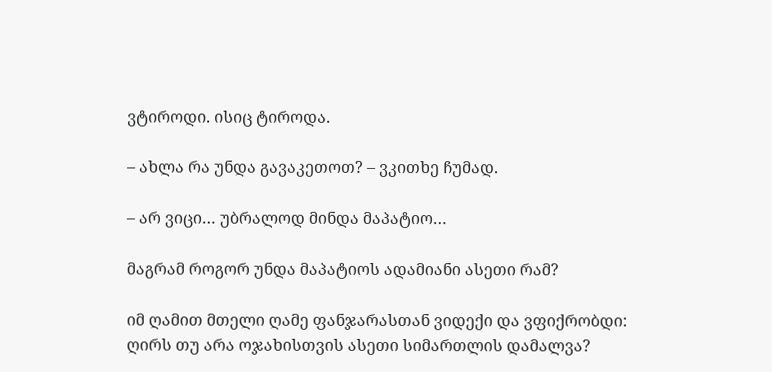ვტიროდი. ისიც ტიროდა.

– ახლა რა უნდა გავაკეთოთ? – ვკითხე ჩუმად.

– არ ვიცი… უბრალოდ მინდა მაპატიო…

მაგრამ როგორ უნდა მაპატიოს ადამიანი ასეთი რამ?

იმ ღამით მთელი ღამე ფანჯარასთან ვიდექი და ვფიქრობდი: ღირს თუ არა ოჯახისთვის ასეთი სიმართლის დამალვა?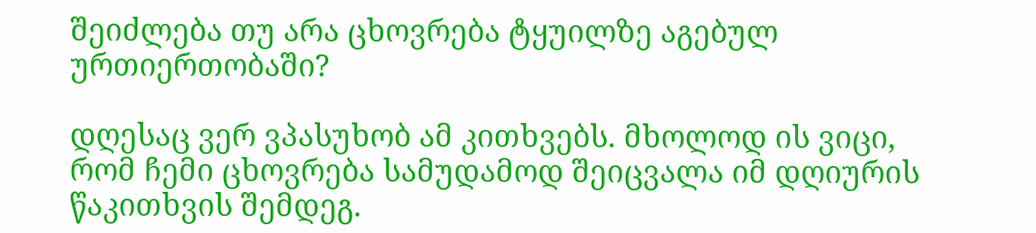შეიძლება თუ არა ცხოვრება ტყუილზე აგებულ ურთიერთობაში?

დღესაც ვერ ვპასუხობ ამ კითხვებს. მხოლოდ ის ვიცი, რომ ჩემი ცხოვრება სამუდამოდ შეიცვალა იმ დღიურის წაკითხვის შემდეგ.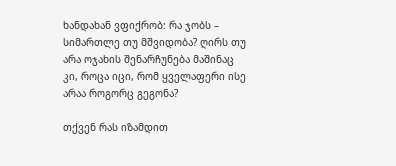ხანდახან ვფიქრობ: რა ჯობს – სიმართლე თუ მშვიდობა? ღირს თუ არა ოჯახის შენარჩუნება მაშინაც კი, როცა იცი, რომ ყველაფერი ისე არაა როგორც გეგონა?

თქვენ რას იზამდით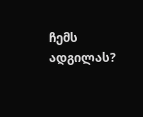ჩემს ადგილას?